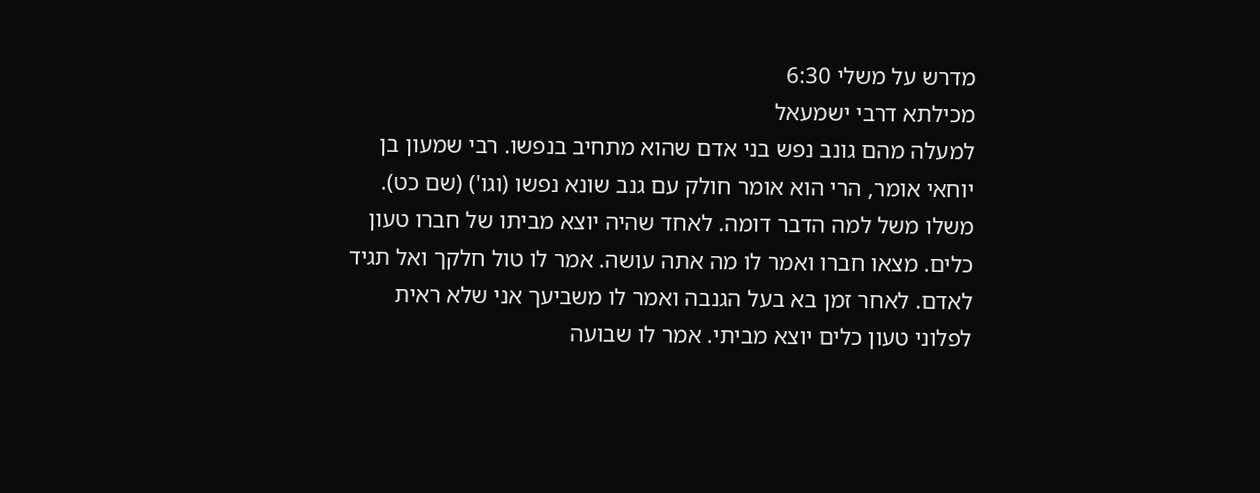מדרש על משלי 6:30
מכילתא דרבי ישמעאל
למעלה מהם גונב נפש בני אדם שהוא מתחיב בנפשו. רבי שמעון בן יוחאי אומר, הרי הוא אומר חולק עם גנב שונא נפשו (וגו') (שם כט). משלו משל למה הדבר דומה. לאחד שהיה יוצא מביתו של חברו טעון כלים. מצאו חברו ואמר לו מה אתה עושה. אמר לו טול חלקך ואל תגיד לאדם. לאחר זמן בא בעל הגנבה ואמר לו משביעך אני שלא ראית לפלוני טעון כלים יוצא מביתי. אמר לו שבועה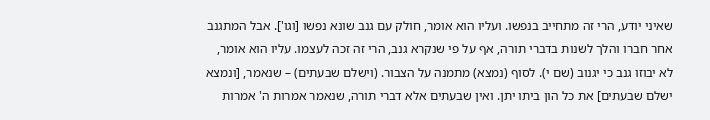שאיני יודע, הרי זה מתחייב בנפשו. ועליו הוא אומר, חולק עם גנב שונא נפשו [וגו']. אבל המתגנב אחר חברו והלך לשנות בדברי תורה, אף על פי שנקרא גנב, הרי זה זכה לעצמו. עליו הוא אומר, לא יבוזו גנב כי יגנוב (שם י). לסוף (נמצא) מתמנה על הצבור. (וישלם שבעתים) – שנאמר, [ונמצא ישלם שבעתים] את כל הון ביתו יתן. ואין שבעתים אלא דברי תורה, שנאמר אמרות ה' אמרות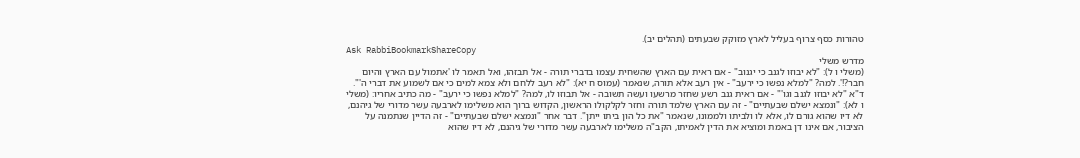טהורות כסף צרוף בעליל לארץ מזוקק שבעתים (תהלים יב).
Ask RabbiBookmarkShareCopy
מדרש משלי
(משלי ו ל): "לא יבוזו לגנב כי יגנוב" - אם ראית עם הארץ שהשחית עצמו בדברי תורה - אל תבזהו, ואל תאמר לו 'אתמול עם הארץ והיום חבר?!'. למה? "למלא נפשו כי ירעב" - אין רעב אלא תורה, שנאמר (עמוס ח יא): "לא רעב ללחם ולא צמא למים כי אם לשמוע את דברי ה'". ד"א "לא יבוזו לגנב וגו'" - אם ראית גנב רשע שחזר מרשעו ועשה תשובה - אל תבוזו לו, למה? "למלא נפשו כי ירעב" - מה כתיב אחריו: (משלי ו לא): "ונמצא ישלם שבעתיים" - זה עם הארץ שלמד תורה וחזר לקלקולו הראשון, הקדוש ברוך הוא משלימו לארבעה עשר מדורי של גיהנם, לא דיו שהוא גורם לו, אלא לו ולביתו ולממונו, שנאמר "את כל הון ביתו ייתן". דבר אחר "ונמצא ישלם שבעתיים" - זה הדיין שנתמנה על הציבור, אם אינו דן באמת ומוציא את הדין לאמיתו, הקב"ה משלימו לארבעה עשר מדורי של גיהנם, לא דיו שהוא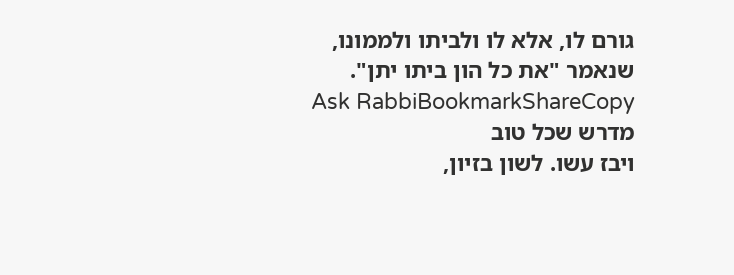גורם לו, אלא לו ולביתו ולממונו, שנאמר "את כל הון ביתו יתן".
Ask RabbiBookmarkShareCopy
מדרש שכל טוב
ויבז עשו. לשון בזיון,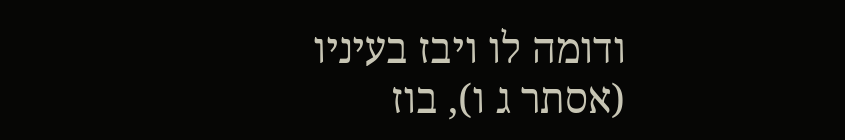ודומה לו ויבז בעיניו (אסתר ג ו), בוז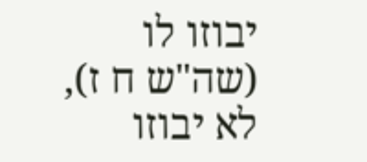יבוזו לו (שה"ש ח ז), לא יבוזו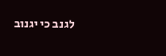לגנב כי יגנוב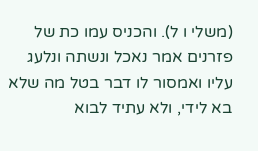(משלי ו ל). והכניס עמו כת של פזרנים אמר נאכל ונשתה ונלעג עליו ואמסור לו דבר בטל מה שלא בא לידי, ולא עתיד לבוא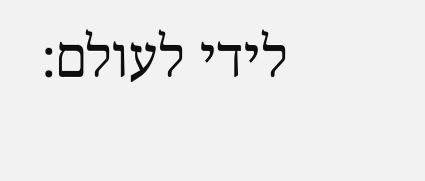לידי לעולם: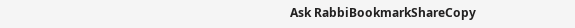Ask RabbiBookmarkShareCopy